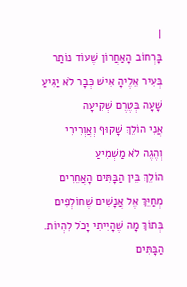|
בָּרְחוֹב הָאַחֲרוֹן שֶׁעוֹד נוֹתַר
בְּעִיר אֵלֶיהָ אִישׁ כְּבָר לֹא יַגִּיעַ
שָׁעָה בְּטֶרֶם שְׁקִיעָה
אֲנִי הוֹלֵךְ שָׁקוּף וְאֲוְרִירִי
וְהֶגֶה לֹא מַשְׁמִיעַ
הוֹלֵךְ בֵּין הַבָּתִּים הָאֲחֵרִים
מְחַיֵּךְ אֶל אֲנָשִׁים שֶׁחוֹלְפִים
בְּתוֹךְ מָה שֶׁהָיִיתִי יָכֹל לִהְיוֹת.
הַבָּתִּים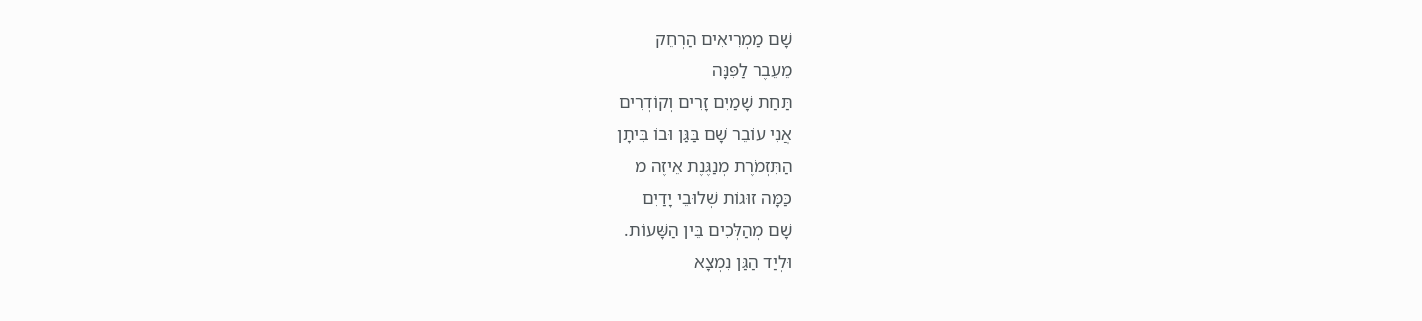שָׁם מַמְרִיאִים הַרְחֵק
מֵעֵבֶר לַפִּנָּה
תַּחַת שָׁמַיִם זָרִים וְקוֹדְרִים
אֲנִי עוֹבֵר שָׁם בַּגַּן וּבוֹ בִּיתָן
הַתִּזְמֹרֶת מְנַגֶּנֶת אֵיזֶה מ
כַּמָּה זוּגוֹת שְׁלוּבֵי יָדַיִם
שָׁם מְהַלְּכִים בֵּין הַשָּׁעוֹת.
וּלְיַד הַגַּן נִמְצָא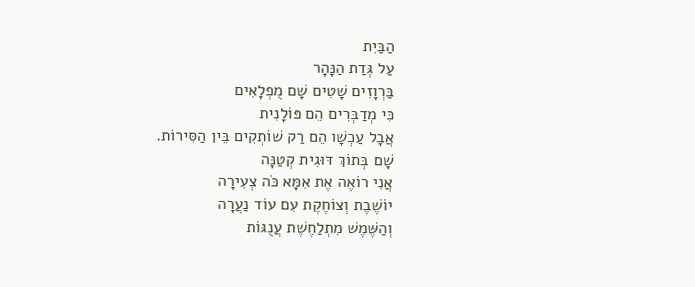הַבַּיִת
עַל גְּדַת הַנָּהָר
בַּרְוָזִים שָׁטִים שָׁם מֻפְלָאִים
כִּי מְדַבְּרִים הֵם פּוֹלָנִית
אֲבָל עַכְשָׁו הֵם רַק שׁוֹתְקִים בֵּין הַסִּירוֹת.
שָׁם בְּתוֹךְ דּוּגִית קְטַנָּה
אֲנִי רוֹאֶה אֶת אִמָּא כֹּה צְעִירָה
יוֹשֶׁבֶת וְצוֹחֶקֶת עִם עוֹד נַעֲרָה
וְהַשֶּׁמֶשׁ מִתְלַחֶשֶׁת עֲנֻגּוֹת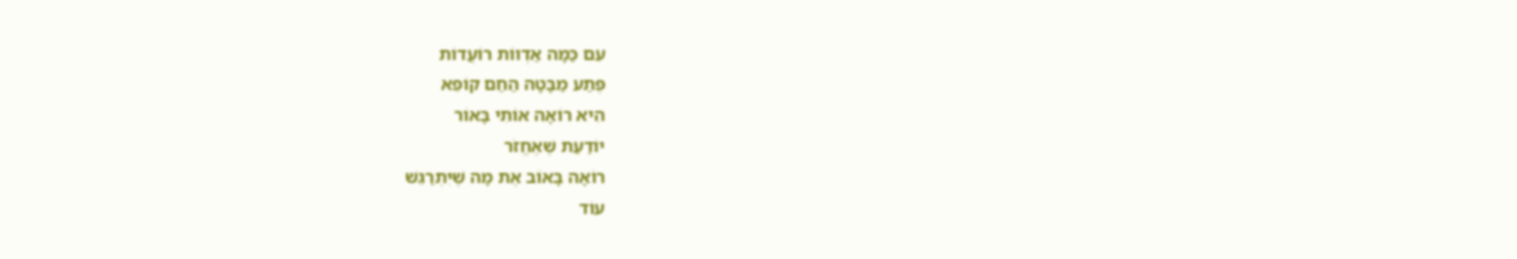עִם כַּמָּה אַדְווֹת רוֹעֲדוֹת
פֶּתַע מַבָּטָהּ הַחַם קוֹפֵא
הִיא רוֹאָה אוֹתִי בָּאוֹר
יוֹדַעַת שֶׁאֶחֱזֹר
רוֹאָה בָּאוֹב אֶת מָה שֶׁיִּתְרַגֵּשׁ
עוֹד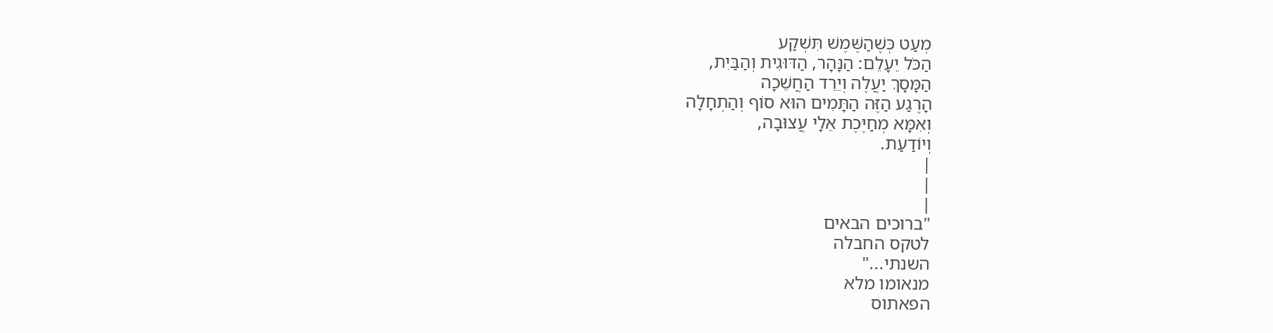מְעַט כְּשֶׁהַשֶּׁמֶשׁ תִּשְׁקַע
הַכֹּל יֵעָלֵם: הַנָּהָר, הַדּוּגִית וְהַבַּיִת,
הַמָּסָךְ יַעֲלֶה וְיֵרֵד הַחֲשֵׁכָה
הָרֶגַע הַזֶּה הַתָּמִים הוּא סוֹף וְהַתְחָלָה
וְאִמָּא מְחַיֶּכֶת אֵלָי עֲצוּבָה,
וְיוֹדַעַת.
|
|
|
"ברוכים הבאים
לטקס החבלה
השנתי..."
מנאומו מלא
הפאתוס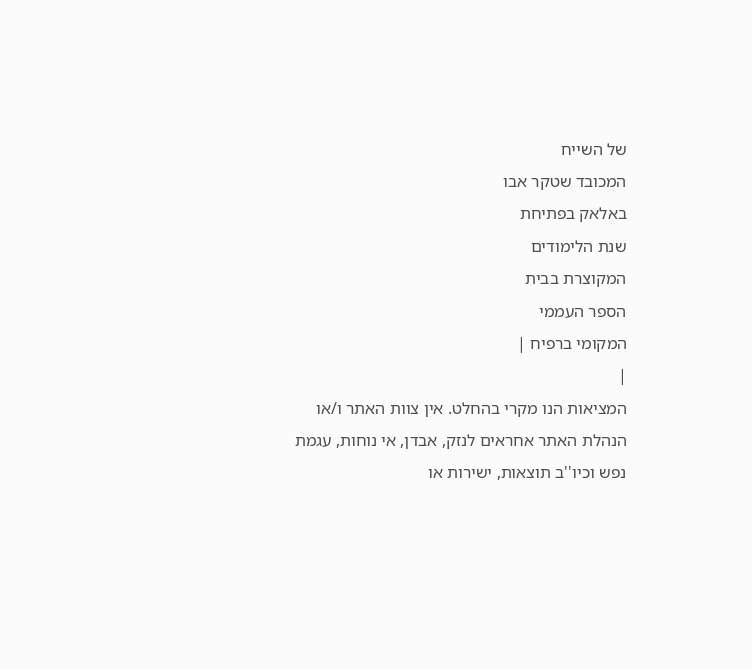של השייח
המכובד שטקר אבו
באלאק בפתיחת
שנת הלימודים
המקוצרת בבית
הספר העממי
המקומי ברפיח |
|
המציאות הנו מקרי בהחלט. אין צוות האתר ו/או
הנהלת האתר אחראים לנזק, אבדן, אי נוחות, עגמת
נפש וכיו''ב תוצאות, ישירות או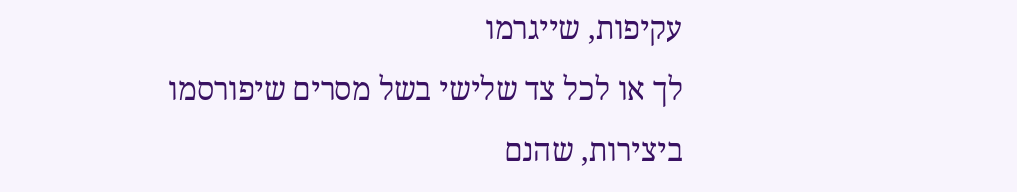עקיפות, שייגרמו
לך או לכל צד שלישי בשל מסרים שיפורסמו
ביצירות, שהנם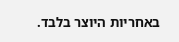באחריות היוצר בלבד.